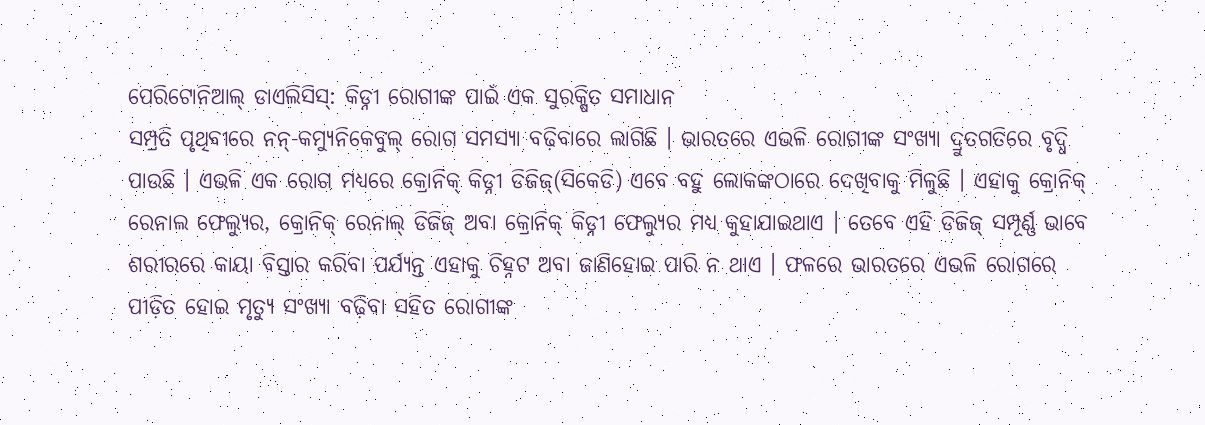ପେରିଟୋନିଆଲ୍ ଡାଏଲିସିସ୍: କିଡ୍ନୀ ରୋଗୀଙ୍କ ପାଇଁ ଏକ ସୁରକ୍ଷିତ ସମାଧାନ
ସମ୍ପ୍ରତି ପୃଥିବୀରେ ନନ୍-କମ୍ୟୁନିକେବୁଲ୍ ରୋଗ ସମସ୍ୟା ବଢ଼ିବାରେ ଲାଗିଛି । ଭାରତରେ ଏଭଳି ରୋଗୀଙ୍କ ସଂଖ୍ୟା ଦ୍ରୁତଗତିରେ ବୃଦ୍ଧି ପାଉଛି । ଏଭଳି ଏକ ରୋଗ ମଧ୍ୟରେ କ୍ରୋନିକ୍ କିଡ୍ନୀ ଡିଜିଜ୍(ସିକେଡି) ଏବେ ବହୁ ଲୋକଙ୍କଠାରେ ଦେଖିବାକୁ ମିଳୁଛି । ଏହାକୁ କ୍ରୋନିକ୍ ରେନାଲ ଫେଲ୍ୟୁର, କ୍ରୋନିକ୍ ରେନାଲ୍ ଡିଜିଜ୍ ଅବା କ୍ରୋନିକ୍ କିଡ୍ନୀ ଫେଲ୍ୟୁର ମଧ୍ୟ କୁହାଯାଇଥାଏ । ତେବେ ଏହି ଡିଜିଜ୍ ସମ୍ପୂର୍ଣ୍ଣ ଭାବେ ଶରୀରରେ କାୟା ବିସ୍ତାର କରିବା ପର୍ଯ୍ୟନ୍ତ ଏହାକୁ ଚିହ୍ନଟ ଅବା ଜାଣିହୋଇ ପାରି ନ ଥାଏ । ଫଳରେ ଭାରତରେ ଏଭଳି ରୋଗରେ ପୀଡ଼ିତ ହୋଇ ମୃତ୍ୟୁ ସଂଖ୍ୟା ବଢ଼ିବା ସହିତ ରୋଗୀଙ୍କ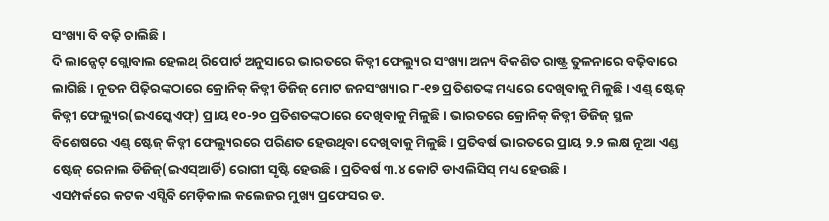ସଂଖ୍ୟା ବି ବଢ଼ି ଚାଲିଛି ।
ଦି ଲାନ୍ସେଟ୍ ଗ୍ଲୋବାଲ ହେଲଥ୍ ରିପୋର୍ଟ ଅନୁସାରେ ଭାରତରେ କିଡ୍ନୀ ଫେଲ୍ୟୁର ସଂଖ୍ୟା ଅନ୍ୟ ବିକଶିତ ରାଷ୍ଟ୍ର ତୁଳନାରେ ବଢ଼ିବାରେ ଲାଗିଛି । ନୂତନ ପିଢ଼ିରଙ୍କଠାରେ କ୍ରୋନିକ୍ କିଡ୍ନୀ ଡିଜିଜ୍ ମୋଟ ଜନସଂଖ୍ୟାର ୮-୧୭ ପ୍ରତିଶତଙ୍କ ମଧ୍ୟରେ ଦେଖିବାକୁ ମିଳୁଛି । ଏଣ୍ଡ୍ ଷ୍ଟେଜ୍ କିଡ୍ନୀ ଫେଲ୍ୟୁର(ଇଏସ୍କେଏଫ୍) ପ୍ରାୟ ୧୦-୨୦ ପ୍ରତିଶତଙ୍କଠାରେ ଦେଖିବାକୁ ମିଳୁଛି । ଭାରତରେ କ୍ରୋନିକ୍ କିଡ୍ନୀ ଡିଜିଜ୍ ସ୍ଥଳ ବିଶେଷରେ ଏଣ୍ଡ୍ ଷ୍ଟେଜ୍ କିଡ୍ନୀ ଫେଲ୍ୟୁରରେ ପରିଣତ ହେଉଥିବା ଦେଖିବାକୁ ମିଳୁଛି । ପ୍ରତିବର୍ଷ ଭାରତରେ ପ୍ରାୟ ୨.୨ ଲକ୍ଷ ନୂଆ ଏଣ୍ଡ ଷ୍ଟେଜ୍ ରେନାଲ ଡିଜିଜ୍(ଇଏସ୍ଆର୍ଡି) ରୋଗୀ ସୃଷ୍ଟି ହେଉଛି । ପ୍ରତିବର୍ଷ ୩.୪ କୋଟି ଡାଏଲିସିସ୍ ମଧ୍ୟ ହେଉଛି ।
ଏସମ୍ପର୍କରେ କଟକ ଏସ୍ସିବି ମେଡ଼ିକାଲ କଲେଜର ମୁଖ୍ୟ ପ୍ରଫେସର ଡ.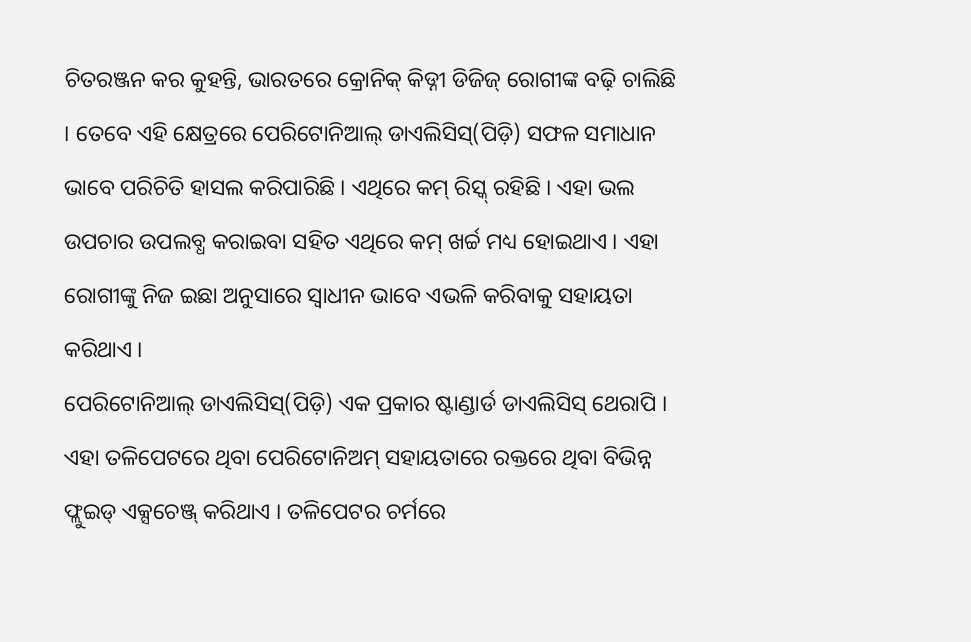ଚିତରଞ୍ଜନ କର କୁହନ୍ତି, ଭାରତରେ କ୍ରୋନିକ୍ କିଡ୍ନୀ ଡିଜିଜ୍ ରୋଗୀଙ୍କ ବଢ଼ି ଚାଲିଛି । ତେବେ ଏହି କ୍ଷେତ୍ରରେ ପେରିଟୋନିଆଲ୍ ଡାଏଲିସିସ୍(ପିଡ଼ି) ସଫଳ ସମାଧାନ ଭାବେ ପରିଚିତି ହାସଲ କରିପାରିଛି । ଏଥିରେ କମ୍ ରିସ୍କ୍ ରହିଛି । ଏହା ଭଲ ଉପଚାର ଉପଲବ୍ଧ କରାଇବା ସହିତ ଏଥିରେ କମ୍ ଖର୍ଚ୍ଚ ମଧ୍ୟ ହୋଇଥାଏ । ଏହା ରୋଗୀଙ୍କୁ ନିଜ ଇଛା ଅନୁସାରେ ସ୍ୱାଧୀନ ଭାବେ ଏଭଳି କରିବାକୁ ସହାୟତା କରିଥାଏ ।
ପେରିଟୋନିଆଲ୍ ଡାଏଲିସିସ୍(ପିଡ଼ି) ଏକ ପ୍ରକାର ଷ୍ଟାଣ୍ଡାର୍ଡ ଡାଏଲିସିସ୍ ଥେରାପି । ଏହା ତଳିପେଟରେ ଥିବା ପେରିଟୋନିଅମ୍ ସହାୟତାରେ ରକ୍ତରେ ଥିବା ବିଭିନ୍ନ ଫ୍ଲୁଇଡ୍ ଏକ୍ସଚେଞ୍ଜ୍ କରିଥାଏ । ତଳିପେଟର ଚର୍ମରେ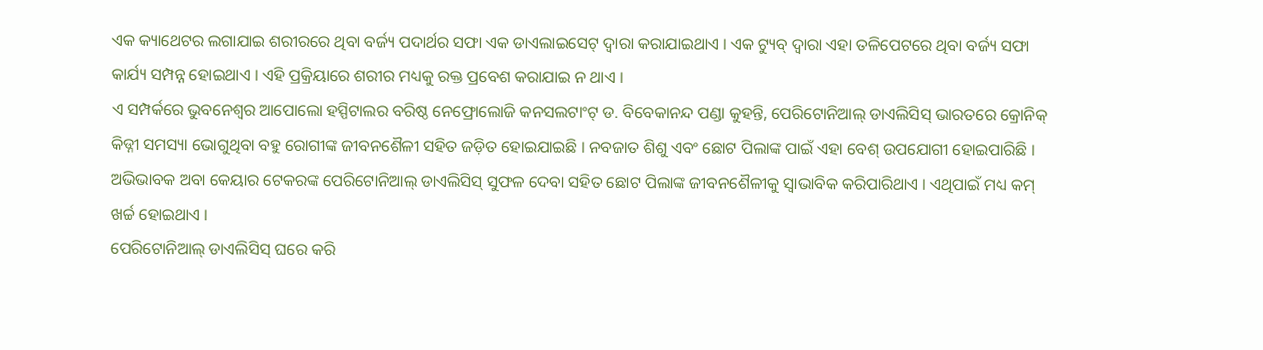ଏକ କ୍ୟାଥେଟର ଲଗାଯାଇ ଶରୀରରେ ଥିବା ବର୍ଜ୍ୟ ପଦାର୍ଥର ସଫା ଏକ ଡାଏଲାଇସେଟ୍ ଦ୍ୱାରା କରାଯାଇଥାଏ । ଏକ ଟ୍ୟୁବ୍ ଦ୍ୱାରା ଏହା ତଳିପେଟରେ ଥିବା ବର୍ଜ୍ୟ ସଫା କାର୍ଯ୍ୟ ସମ୍ପନ୍ନ ହୋଇଥାଏ । ଏହି ପ୍ରକ୍ରିୟାରେ ଶରୀର ମଧ୍ୟକୁ ରକ୍ତ ପ୍ରବେଶ କରାଯାଇ ନ ଥାଏ ।
ଏ ସମ୍ପର୍କରେ ଭୁବନେଶ୍ୱର ଆପୋଲୋ ହସ୍ପିଟାଲର ବରିଷ୍ଠ ନେଫ୍ରୋଲୋଜି କନସଲଟାଂଟ୍ ଡ. ବିବେକାନନ୍ଦ ପଣ୍ଡା କୁହନ୍ତି, ପେରିଟୋନିଆଲ୍ ଡାଏଲିସିସ୍ ଭାରତରେ କ୍ରୋନିକ୍ କିଡ୍ନୀ ସମସ୍ୟା ଭୋଗୁଥିବା ବହୁ ରୋଗୀଙ୍କ ଜୀବନଶୈଳୀ ସହିତ ଜଡ଼ିତ ହୋଇଯାଇଛି । ନବଜାତ ଶିଶୁ ଏବଂ ଛୋଟ ପିଲାଙ୍କ ପାଇଁ ଏହା ବେଶ୍ ଉପଯୋଗୀ ହୋଇପାରିଛି । ଅଭିଭାବକ ଅବା କେୟାର ଟେକରଙ୍କ ପେରିଟୋନିଆଲ୍ ଡାଏଲିସିସ୍ ସୁଫଳ ଦେବା ସହିତ ଛୋଟ ପିଲାଙ୍କ ଜୀବନଶୈଳୀକୁ ସ୍ୱାଭାବିକ କରିପାରିଥାଏ । ଏଥିପାଇଁ ମଧ୍ୟ କମ୍ ଖର୍ଚ୍ଚ ହୋଇଥାଏ ।
ପେରିଟୋନିଆଲ୍ ଡାଏଲିସିସ୍ ଘରେ କରି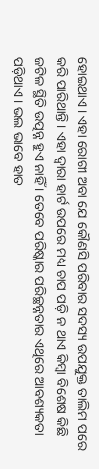ହୋଇଥାଏ । ଏହା ରୋଗୀ ଅବା ଯେ କୌଣସି ପରିବାର ସଦସ୍ୟ ଉପଯୁକ୍ତ ତାଲିମ ପରେ କରି ପାରିଥାନ୍ତି । ଏହା ଦ୍ୱାରା ହାର୍ଟ ଉପରେ ମଧ୍ୟ ଚାପ ପଡ଼ି ନ ଥାଏ କିମ୍ବା ବିଶେଷ କିଛି ଜଟିଳ ସ୍ଥିତି ଉତ୍ପନ୍ନ ହୁଏ ନାହିଁ । ତେବେ ପରିଷ୍କାର ପରିଚ୍ଛନ୍ନତାର ଏଥିରେ ଆବଶ୍ୟକତା ପଡ଼ିଥାଏ । ଭଲ ଭାବେ ହାତ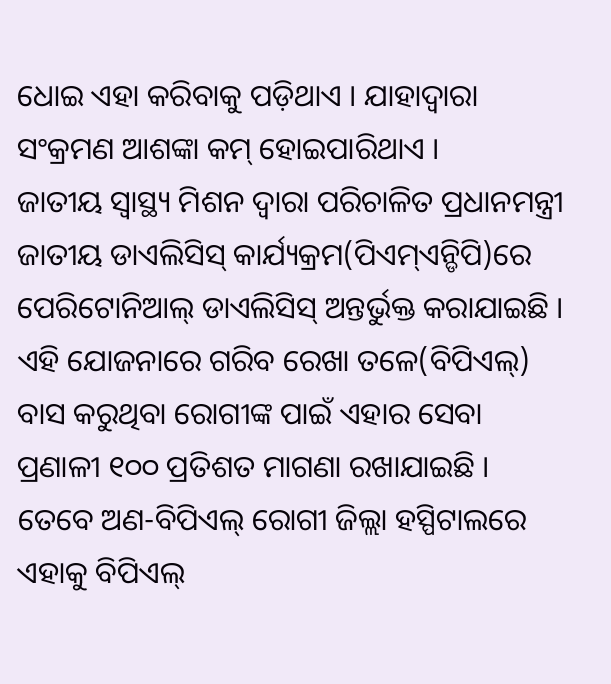ଧୋଇ ଏହା କରିବାକୁ ପଡ଼ିଥାଏ । ଯାହାଦ୍ୱାରା ସଂକ୍ରମଣ ଆଶଙ୍କା କମ୍ ହୋଇପାରିଥାଏ ।
ଜାତୀୟ ସ୍ୱାସ୍ଥ୍ୟ ମିଶନ ଦ୍ୱାରା ପରିଚାଳିତ ପ୍ରଧାନମନ୍ତ୍ରୀ ଜାତୀୟ ଡାଏଲିସିସ୍ କାର୍ଯ୍ୟକ୍ରମ(ପିଏମ୍ଏନ୍ଡିପି)ରେ ପେରିଟୋନିଆଲ୍ ଡାଏଲିସିସ୍ ଅନ୍ତର୍ଭୁକ୍ତ କରାଯାଇଛି । ଏହି ଯୋଜନାରେ ଗରିବ ରେଖା ତଳେ(ବିପିଏଲ୍) ବାସ କରୁଥିବା ରୋଗୀଙ୍କ ପାଇଁ ଏହାର ସେବା ପ୍ରଣାଳୀ ୧୦୦ ପ୍ରତିଶତ ମାଗଣା ରଖାଯାଇଛି । ତେବେ ଅଣ-ବିପିଏଲ୍ ରୋଗୀ ଜିଲ୍ଲା ହସ୍ପିଟାଲରେ ଏହାକୁ ବିପିଏଲ୍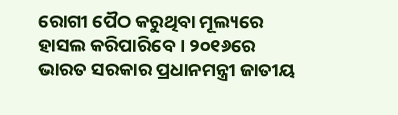ରୋଗୀ ପୈଠ କରୁଥିବା ମୂଲ୍ୟରେ ହାସଲ କରିପାରିବେ । ୨୦୧୬ରେ ଭାରତ ସରକାର ପ୍ରଧାନମନ୍ତ୍ରୀ ଜାତୀୟ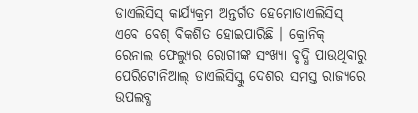ଡାଏଲିସିସ୍ କାର୍ଯ୍ୟକ୍ରମ ଅନ୍ତର୍ଗତ ହେମୋଡାଏଲିସିସ୍ ଏବେ ବେଶ୍ ବିକଶିତ ହୋଇପାରିଛି । କ୍ରୋନିକ୍ ରେନାଲ ଫେଲ୍ୟୁର ରୋଗୀଙ୍କ ସଂଖ୍ୟା ବୃଦ୍ଧି ପାଉଥିବାରୁ ପେରିଟୋନିଆଲ୍ ଡାଏଲିସିସ୍କୁ ଦେଶର ସମସ୍ତ ରାଜ୍ୟରେ ଉପଲବ୍ଧ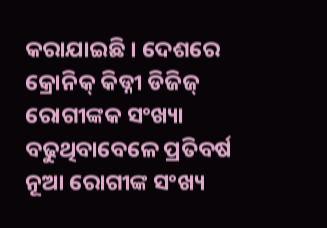କରାଯାଇଛି । ଦେଶରେ କ୍ରୋନିକ୍ କିଡ୍ନୀ ଡିଜିଜ୍ ରୋଗୀଙ୍କକ ସଂଖ୍ୟା ବଢୁଥିବାବେଳେ ପ୍ରତିବର୍ଷ ନୂଆ ରୋଗୀଙ୍କ ସଂଖ୍ୟ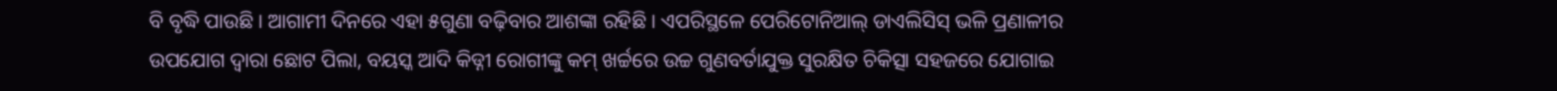ବି ବୃଦ୍ଧି ପାଉଛି । ଆଗାମୀ ଦିନରେ ଏହା ୫ଗୁଣା ବଢ଼ିବାର ଆଶଙ୍କା ରହିଛି । ଏପରିସ୍ଥଳେ ପେରିଟୋନିଆଲ୍ ଡାଏଲିସିସ୍ ଭଳି ପ୍ରଣାଳୀର ଉପଯୋଗ ଦ୍ୱାରା ଛୋଟ ପିଲା, ବୟସ୍କ ଆଦି କିଡ୍ନୀ ରୋଗୀଙ୍କୁ କମ୍ ଖର୍ଚ୍ଚରେ ଉଚ୍ଚ ଗୁଣବର୍ତାଯୁକ୍ତ ସୁରକ୍ଷିତ ଚିକିତ୍ସା ସହଜରେ ଯୋଗାଇ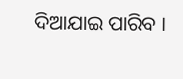ଦିଆଯାଇ ପାରିବ ।